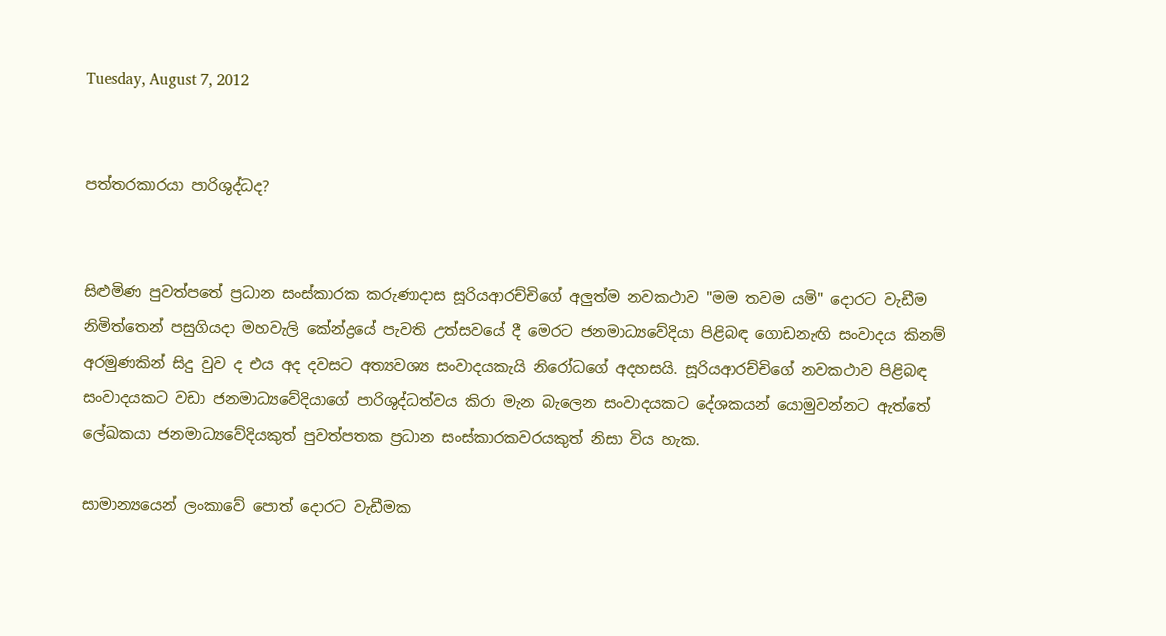Tuesday, August 7, 2012


පත්තරකාරයා පාරිශුද්ධද?


සිළුමිණ පුවත්පතේ ප්‍රධාන සංස්‌කාරක කරුණාදාස සූරියආරච්චිගේ අලුත්ම නවකථාව "මම තවම යමි" දොරට වැඩීම නිමිත්තෙන් පසුගියදා මහවැලි කේන්ද්‍රයේ පැවති උත්සවයේ දී මෙරට ජනමාධ්‍යවේදියා පිළිබඳ ගොඩනැඟි සංවාදය කිනම් අරමුණකින් සිදු වුව ද එය අද දවසට අත්‍යවශ්‍ය සංවාදයකැයි නිරෝධගේ අදහසයි. සූරියආරච්චිගේ නවකථාව පිළිබඳ සංවාදයකට වඩා ජනමාධ්‍යවේදියාගේ පාරිශුද්ධත්වය කිරා මැන බැලෙන සංවාදයකට දේශකයන් යොමුවන්නට ඇත්තේ ලේඛකයා ජනමාධ්‍යවේදියකුත් පුවත්පතක ප්‍රධාන සංස්‌කාරකවරයකුත් නිසා විය හැක.

සාමාන්‍යයෙන් ලංකාවේ පොත් දොරට වැඩීමක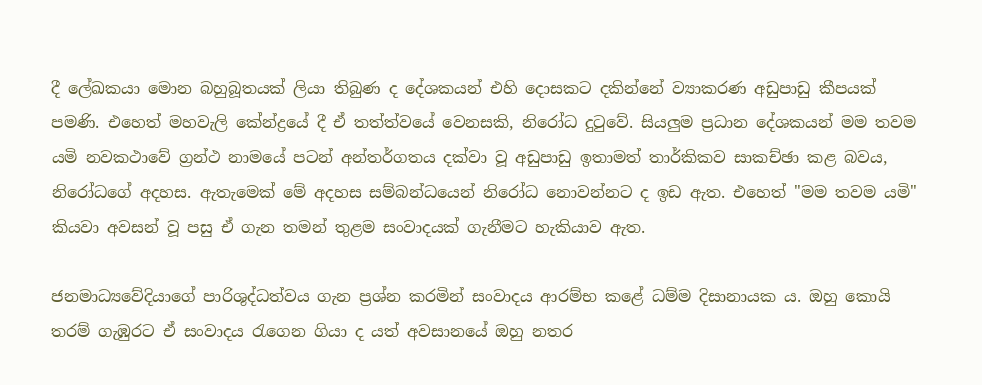දී ලේඛකයා මොන බහුබූතයක්‌ ලියා තිබුණ ද දේශකයන් එහි දොසකට දකින්නේ ව්‍යාකරණ අඩුපාඩු කීපයක්‌ පමණි. එහෙත් මහවැලි කේන්ද්‍රයේ දී ඒ තත්ත්වයේ වෙනසකි, නිරෝධ දුටුවේ. සියලුම ප්‍රධාන දේශකයන් මම තවම යමි නවකථාවේ ග්‍රන්ථ නාමයේ පටන් අන්තර්ගතය දක්‌වා වූ අඩුපාඩු ඉතාමත් තාර්කිකව සාකච්ඡා කළ බවය, නිරෝධගේ අදහස. ඇතැමෙක්‌ මේ අදහස සම්බන්ධයෙන් නිරෝධ නොවන්නට ද ඉඩ ඇත. එහෙත් "මම තවම යමි" කියවා අවසන් වූ පසු ඒ ගැන තමන් තුළම සංවාදයක්‌ ගැනීමට හැකියාව ඇත.

ජනමාධ්‍යවේදියාගේ පාරිශුද්ධත්වය ගැන ප්‍රශ්න කරමින් සංවාදය ආරම්භ කළේ ධම්ම දිසානායක ය. ඔහු කොයි තරම් ගැඹුරට ඒ සංවාදය රැගෙන ගියා ද යත් අවසානයේ ඔහු නතර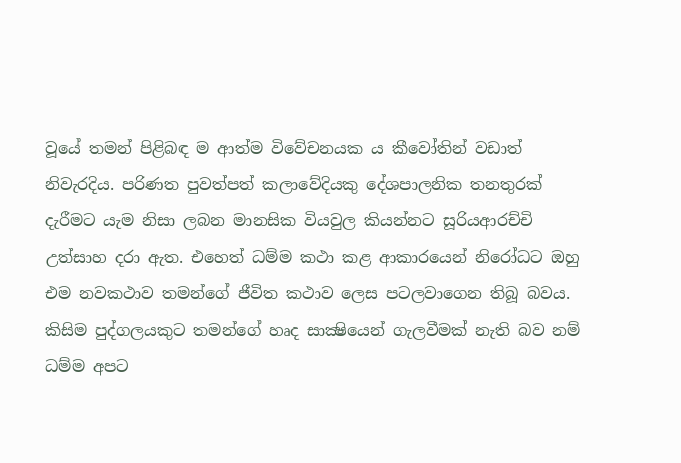වූයේ තමන් පිළිබඳ ම ආත්ම විවේචනයක ය කීවෝතින් වඩාත් නිවැරදිය. පරිණත පුවත්පත් කලාවේදියකු දේශපාලනික තනතුරක්‌ දැරීමට යැම නිසා ලබන මානසික වියවුල කියන්නට සූරියආරච්චි උත්සාහ දරා ඇත. එහෙත් ධම්ම කථා කළ ආකාරයෙන් නිරෝධට ඔහු එම නවකථාව තමන්ගේ ජීවිත කථාව ලෙස පටලවාගෙන තිබූ බවය. කිසිම පුද්ගලයකුට තමන්ගේ හෘද සාක්‍ෂියෙන් ගැලවීමක්‌ නැති බව නම් ධම්ම අපට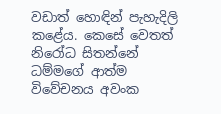වඩාත් හොඳින් පැහැදිලි කළේය. කෙසේ වෙතත් නිරෝධ සිතන්නේ ධම්මගේ ආත්ම විවේචනය අවංක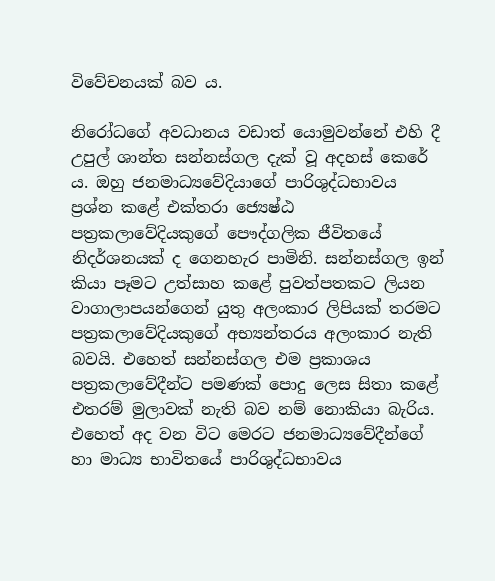විවේචනයක්‌ බව ය.

නිරෝධගේ අවධානය වඩාත් යොමුවන්නේ එහි දී උපුල් ශාන්ත සන්නස්‌ගල දැක්‌ වූ අදහස්‌ කෙරේ ය. ඔහු ජනමාධ්‍යවේදියාගේ පාරිශුද්ධභාවය ප්‍රශ්න කළේ එක්‌තරා ජ්‍යෙෂ්ඨ පත්‍රකලාවේදියකුගේ පෞද්ගලික ජීවිතයේ නිදර්ශනයක්‌ ද ගෙනහැර පාමිනි. සන්නස්‌ගල ඉන් කියා පෑමට උත්සාහ කළේ පුවත්පතකට ලියන වාගාලාපයන්ගෙන් යුතු අලංකාර ලිපියක්‌ තරමට පත්‍රකලාවේදියකුගේ අභ්‍යන්තරය අලංකාර නැති බවයි. එහෙත් සන්නස්‌ගල එම ප්‍රකාශය පත්‍රකලාවේදීන්ට පමණක්‌ පොදු ලෙස සිතා කළේ එතරම් මුලාවක්‌ නැති බව නම් නොකියා බැරිය. එහෙත් අද වන විට මෙරට ජනමාධ්‍යවේදීන්ගේ හා මාධ්‍ය භාවිතයේ පාරිශුද්ධභාවය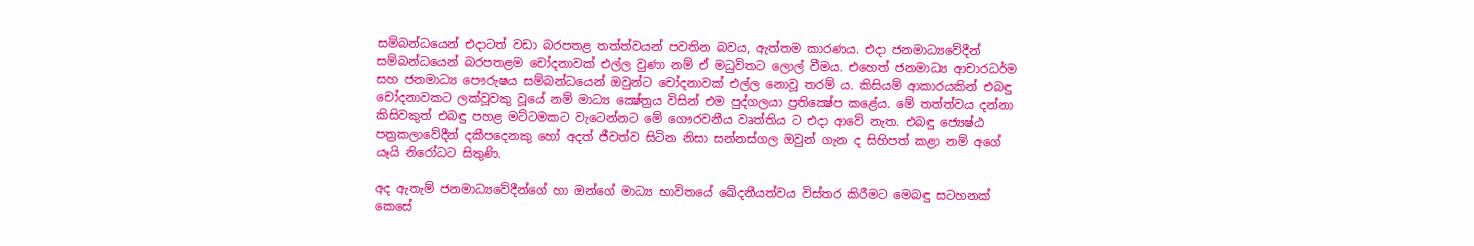සම්බන්ධයෙන් එදාටත් වඩා බරපතළ තත්ත්වයන් පවතින බවය, ඇත්තම කාරණය. එදා ජනමාධ්‍යවේදීන් සම්බන්ධයෙන් බරපතළම චෝදනාවක්‌ එල්ල වුණා නම් ඒ මධුවිතට ලොල් වීමය. එහෙත් ජනමාධ්‍ය ආචාරධර්ම සහ ජනමාධ්‍ය පෞරුෂය සම්බන්ධයෙන් ඔවුන්ට චෝදනාවක්‌ එල්ල නොවූ තරම් ය. කිසියම් ආකාරයකින් එබඳු චෝදනාවකට ලක්‌වූවකු වූයේ නම් මාධ්‍ය ක්‍ෂේත්‍රය විසින් එම පුද්ගලයා ප්‍රතික්‍ෂේප කළේය. මේ තත්ත්වය දන්නා කිසිවකුත් එබඳු පහළ මට්‌ටමකට වැටෙන්නට මේ ගෞරවනීය වෘත්තිය ට එදා ආවේ නැත. එබඳු ජ්‍යෙෂ්ඨ පත්‍රකලාවේදීන් දකීපදෙනකු හෝ අදත් ජීවත්ව සිටින නිසා සන්නස්‌ගල ඔවුන් ගැන ද සිහිපත් කළා නම් අගේ යෑයි නිරෝධට සිතුණි.

අද ඇතැම් ජනමාධ්‍යවේදීන්ගේ හා ඔන්ගේ මාධ්‍ය භාවිතයේ ඛේදනීයත්වය විස්‌තර කිරීමට මෙබඳු සටහනක්‌ කෙසේ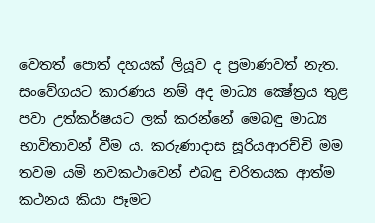වෙතත් පොත් දහයක්‌ ලියූව ද ප්‍රමාණවත් නැත. සංවේගයට කාරණය නම් අද මාධ්‍ය ක්‍ෂේත්‍රය තුළ පවා උත්කර්ෂයට ලක්‌ කරන්නේ මෙබඳු මාධ්‍ය භාවිතාවන් වීම ය. කරුණාදාස සූරියආරච්චි මම තවම යමි නවකථාවෙන් එබඳු චරිතයක ආත්ම කථනය කියා පෑමට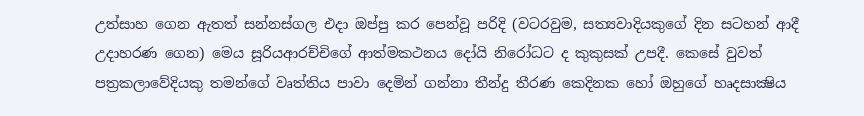උත්සාහ ගෙන ඇතත් සන්නස්‌ගල එදා ඔප්පු කර පෙන්වූ පරිදි (වටරවුම, සත්‍යවාදියකුගේ දින සටහන් ආදී උදාහරණ ගෙන) මෙය සූරියආරච්චිගේ ආත්මකථනය දෝයි නිරෝධට ද කුකුසක්‌ උපදී. කෙසේ වුවත් පත්‍රකලාවේදියකු තමන්ගේ වෘත්තිය පාවා දෙමින් ගන්නා තීන්දු තීරණ කෙදිනක හෝ ඔහුගේ හෘදසාක්‍ෂිය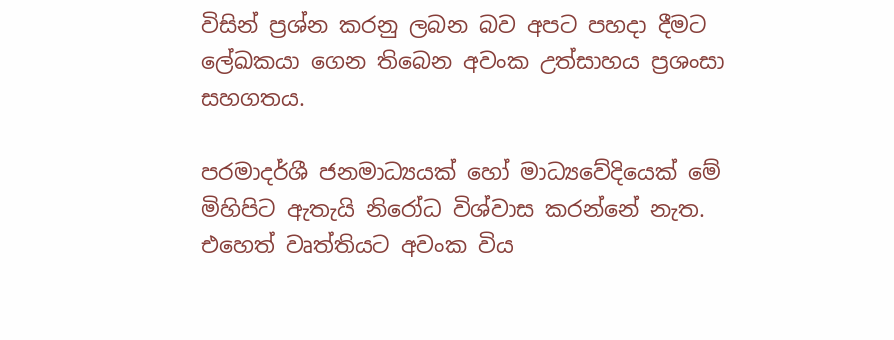විසින් ප්‍රශ්න කරනු ලබන බව අපට පහදා දීමට ලේඛකයා ගෙන තිබෙන අවංක උත්සාහය ප්‍රශංසා සහගතය.

පරමාදර්ශී ජනමාධ්‍යයක්‌ හෝ මාධ්‍යවේදියෙක්‌ මේ මිහිපිට ඇතැයි නිරෝධ විශ්වාස කරන්නේ නැත. එහෙත් වෘත්තියට අවංක විය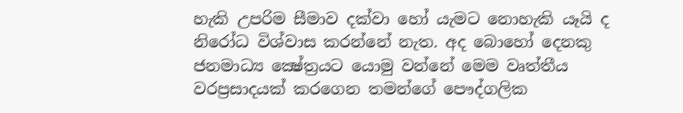හැකි උපරිම සීමාව දක්‌වා හෝ යැමට නොහැකි යෑයි ද නිරෝධ විශ්වාස කරන්නේ නැත. අද බොහෝ දෙනකු ජනමාධ්‍ය ක්‍ෂේත්‍රයට යොමු වන්නේ මෙම වෘත්තීය වරප්‍රසාදයක්‌ කරගෙන තමන්ගේ පෞද්ගලික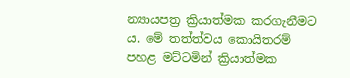න්‍යායපත්‍ර ක්‍රියාත්මක කරගැනීමට ය. මේ තත්ත්වය කොයිතරම් පහළ මට්‌ටමින් ක්‍රියාත්මක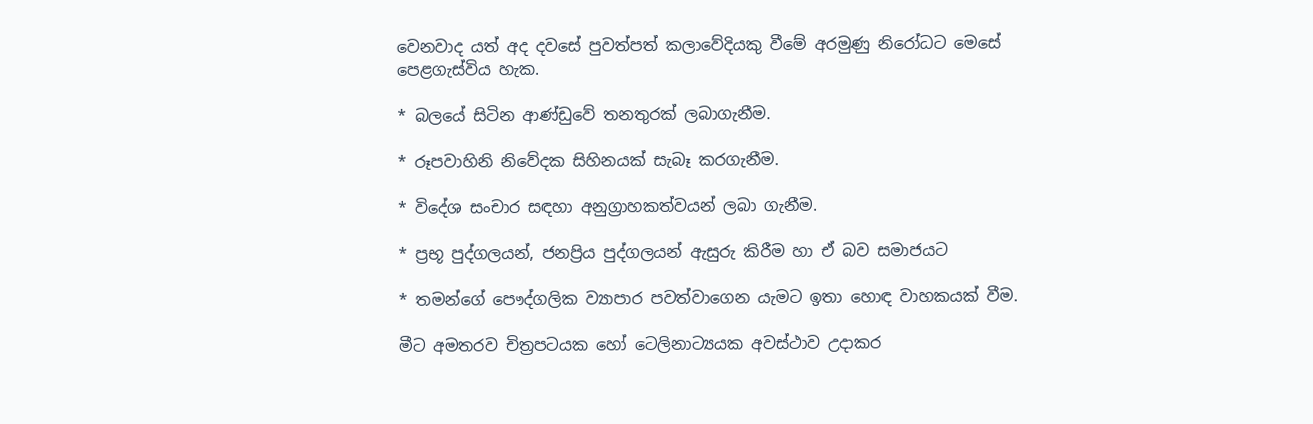වෙනවාද යත් අද දවසේ පුවත්පත් කලාවේදියකු වීමේ අරමුණු නිරෝධට මෙසේ පෙළගැස්‌විය හැක.

* බලයේ සිටින ආණ්‌ඩුවේ තනතුරක්‌ ලබාගැනීම.

* රූපවාහිනි නිවේදක සිහිනයක්‌ සැබෑ කරගැනීම.

* විදේශ සංචාර සඳහා අනුග්‍රාහකත්වයන් ලබා ගැනීම.

* ප්‍රභූ පුද්ගලයන්, ජනප්‍රිය පුද්ගලයන් ඇසුරු කිරීම හා ඒ බව සමාජයට

* තමන්ගේ පෞද්ගලික ව්‍යාපාර පවත්වාගෙන යැමට ඉතා හොඳ වාහකයක්‌ වීම.

මීට අමතරව චිත්‍රපටයක හෝ ටෙලිනාට්‍යයක අවස්‌ථාව උදාකර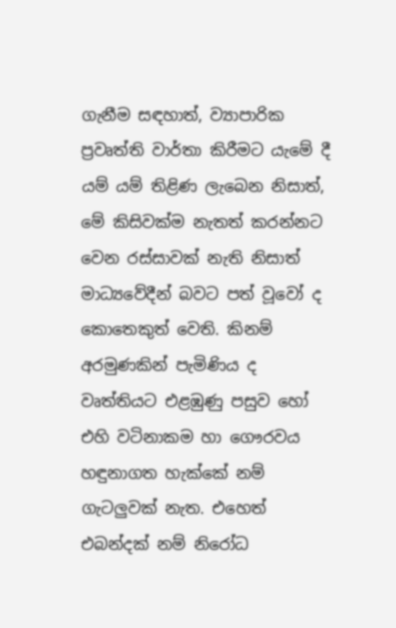ගැනීම සඳහාත්, ව්‍යාපාරික ප්‍රවෘත්ති වාර්තා කිරීමට යැමේ දී යම් යම් තිළිණ ලැබෙන නිසාත්, මේ කිසිවක්‌ම නැතත් කරන්නට වෙන රස්‌සාවක්‌ නැති නිසාත් මාධ්‍යවේදීන් බවට පත් වූවෝ ද කොතෙකුත් වෙති. කිනම් අරමුණකින් පැමිණිය ද වෘත්තියට එළඹුණු පසුව හෝ එහි වටිනාකම හා ගෞරවය හඳුනාගත හැක්‌කේ නම් ගැටලුවක්‌ නැත. එහෙත් එබන්දක්‌ නම් නිරෝධ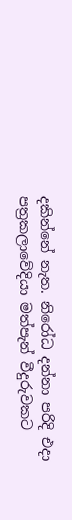දකින්නේ නැත. නිරෝධ දන්නා පරිදි එදා පත්‍රකලාවේදියා මත්පැන් වීදුරුවකට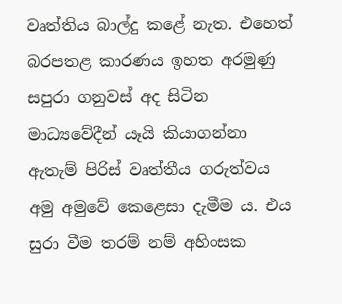වෘත්තිය බාල්දු කළේ නැත. එහෙත් බරපතළ කාරණය ඉහත අරමුණු සපුරා ගනුවස්‌ අද සිටින මාධ්‍යවේදීන් යෑයි කියාගන්නා ඇතැම් පිරිස්‌ වෘත්තීය ගරුත්වය අමු අමුවේ කෙළෙසා දැමීම ය. එය සුරා වීම තරම් නම් අහිංසක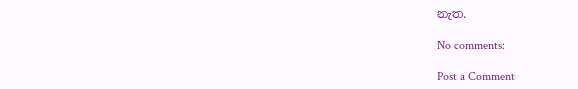නැත.

No comments:

Post a Comment